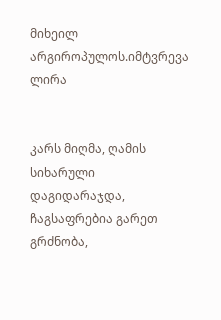მიხეილ არგიროპულოს.იმტვრევა ლირა


კარს მიღმა, ღამის სიხარული დაგიდარაჯდა,
ჩაგსაფრებია გარეთ გრძნობა,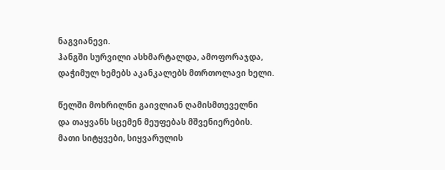ნაგვიანევი.
ჰანგში სურვილი ასხმარტალდა, ამოფორაჯდა,
დაჭიმულ ხემებს აკანკალებს მთრთოლავი ხელი.

წელში მოხრილნი გაივლიან ღამისმთეველნი
და თაყვანს სცემენ მეუფებას მშვენიერების.
მათი სიტყვები, სიყვარულის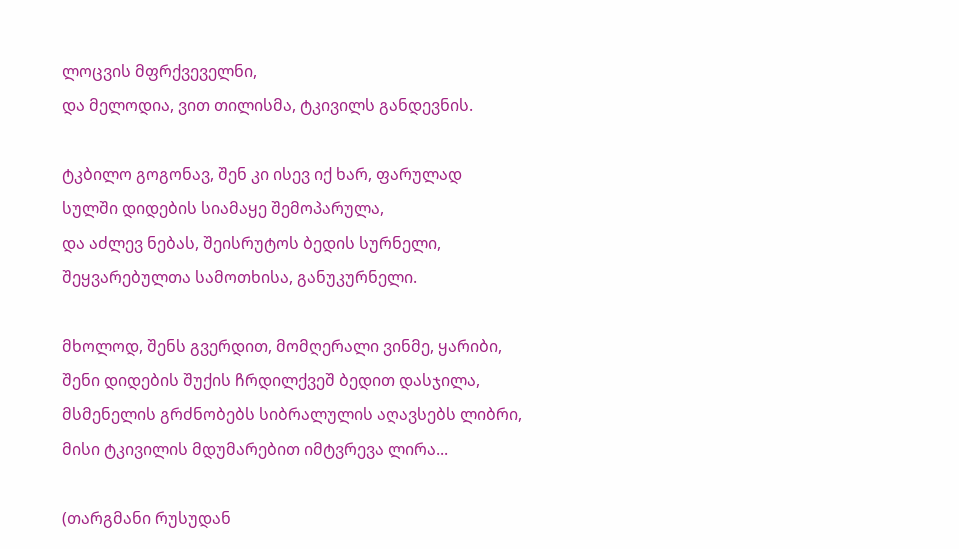ლოცვის მფრქვეველნი,
და მელოდია, ვით თილისმა, ტკივილს განდევნის.

ტკბილო გოგონავ, შენ კი ისევ იქ ხარ, ფარულად
სულში დიდების სიამაყე შემოპარულა,
და აძლევ ნებას, შეისრუტოს ბედის სურნელი,
შეყვარებულთა სამოთხისა, განუკურნელი.

მხოლოდ, შენს გვერდით, მომღერალი ვინმე, ყარიბი,
შენი დიდების შუქის ჩრდილქვეშ ბედით დასჯილა,
მსმენელის გრძნობებს სიბრალულის აღავსებს ლიბრი,
მისი ტკივილის მდუმარებით იმტვრევა ლირა...

(თარგმანი რუსუდან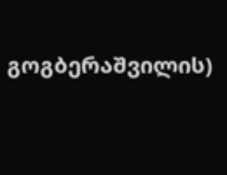გოგბერაშვილის)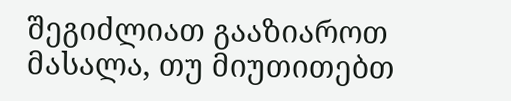შეგიძლიათ გააზიაროთ მასალა, თუ მიუთითებთ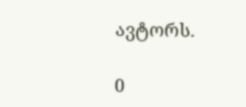ავტორს.

0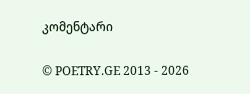კომენტარი

© POETRY.GE 2013 - 2026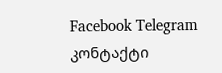Facebook Telegram კონტაქტი